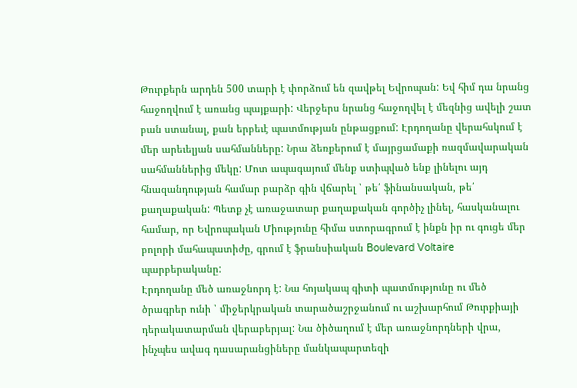Թուրքերն արդեն 500 տարի է փորձում են զավթել Եվրոպան: Եվ հիմ դա նրանց հաջողվում է առանց պայքարի: Վերջերս նրանց հաջողվել է մեզնից ավելի շատ բան ստանալ, քան երբեւէ պատմության ընթացքում: Էրդողանը վերահսկում է մեր արեւելյան սահմանները: Նրա ձեռքերում է մայրցամաքի ռազմավարական սահմաններից մեկը: Մոտ ապագայում մենք ստիպված ենք լինելու այդ հնազանդության համար բարձր գին վճարել ՝ թե՛ ֆինանսական, թե՛ քաղաքական: Պետք չէ առաջատար քաղաքական գործիչ լինել, հասկանալու համար, որ Եվրոպական Միությունը հիմա ստորագրում է ինքն իր ու գուցե մեր բոլորի մահապատիժը, գրում է ֆրանսիական Boulevard Voltaire պարբերականը:
Էրդողանը մեծ առաջնորդ է: Նա հոյակապ գիտի պատմությունը ու մեծ ծրագրեր ունի ՝ միջերկրական տարածաշրջանում ու աշխարհում Թուրքիայի դերակատարման վերաբերյալ: Նա ծիծաղում է մեր առաջնորդների վրա, ինչպես ավագ դասարանցիները մանկապարտեզի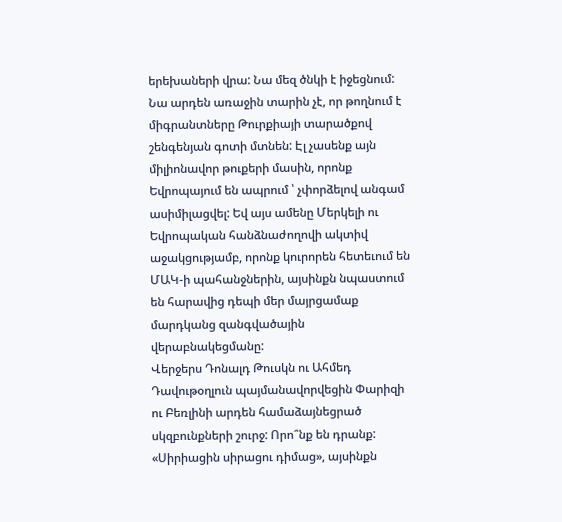երեխաների վրա: Նա մեզ ծնկի է իջեցնում: Նա արդեն առաջին տարին չէ, որ թողնում է միգրանտները Թուրքիայի տարածքով շենգենյան գոտի մտնեն: Էլ չասենք այն միլիոնավոր թուքերի մասին, որոնք Եվրոպայում են ապրում ՝ չփորձելով անգամ ասիմիլացվել: Եվ այս ամենը Մերկելի ու Եվրոպական հանձնաժողովի ակտիվ աջակցությամբ, որոնք կուրորեն հետեւում են ՄԱԿ-ի պահանջներին, այսինքն նպաստում են հարավից դեպի մեր մայրցամաք մարդկանց զանգվածային վերաբնակեցմանը:
Վերջերս Դոնալդ Թուսկն ու Ահմեդ Դավութօղլուն պայմանավորվեցին Փարիզի ու Բեռլինի արդեն համաձայնեցրած սկզբունքների շուրջ: Որո՞նք են դրանք: «Սիրիացին սիրացու դիմաց», այսինքն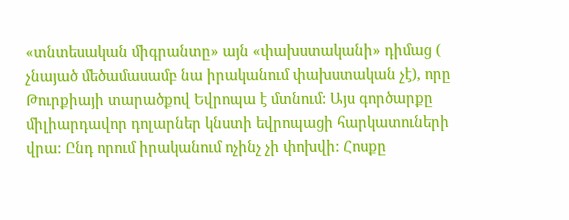«տնտեսական միգրանտը» այն «փախստականի» դիմաց ( չնայած մեծամասամբ նա իրականում փախստական չէ), որը Թուրքիայի տարածքով Եվրոպա է մտնում: Այս գործարքը միլիարդավոր դոլարներ կնստի եվրոպացի հարկատուների վրա: Ընդ որում իրականում ոչինչ չի փոխվի: Հոսքը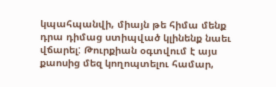կպահպանվի, միայն թե հիմա մենք դրա դիմաց ստիպված կլինենք նաեւ վճարել: Թուրքիան օգտվում է այս քաոսից մեզ կողոպտելու համար,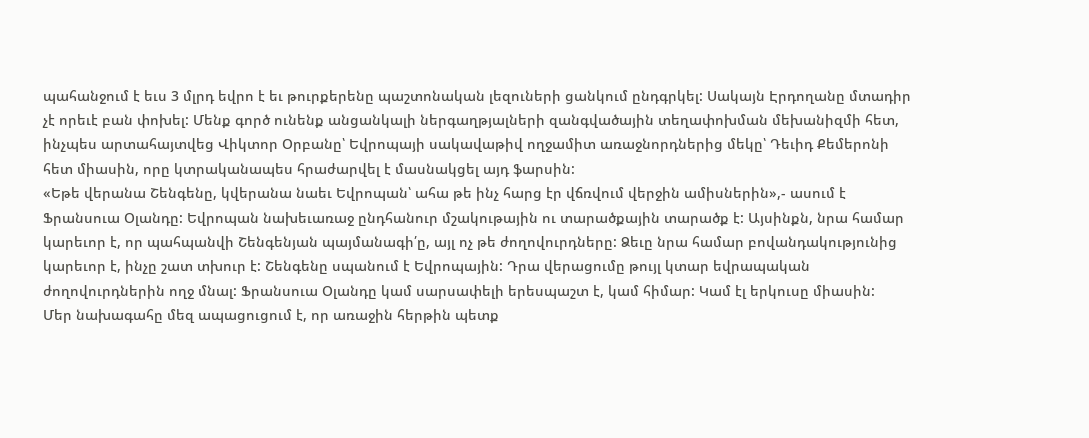պահանջում է եւս 3 մլրդ եվրո է եւ թուրքերենը պաշտոնական լեզուների ցանկում ընդգրկել: Սակայն Էրդողանը մտադիր չէ որեւէ բան փոխել: Մենք գործ ունենք անցանկալի ներգաղթյալների զանգվածային տեղափոխման մեխանիզմի հետ, ինչպես արտահայտվեց Վիկտոր Օրբանը՝ Եվրոպայի սակավաթիվ ողջամիտ առաջնորդներից մեկը՝ Դեւիդ Քեմերոնի հետ միասին, որը կտրականապես հրաժարվել է մասնակցել այդ ֆարսին:
«Եթե վերանա Շենգենը, կվերանա նաեւ Եվրոպան՝ ահա թե ինչ հարց էր վճռվում վերջին ամիսներին»,- ասում է Ֆրանսուա Օլանդը: Եվրոպան նախեւառաջ ընդհանուր մշակութային ու տարածքային տարածք է: Այսինքն, նրա համար կարեւոր է, որ պահպանվի Շենգենյան պայմանագի՛ը, այլ ոչ թե ժողովուրդները: Ձեւը նրա համար բովանդակությունից կարեւոր է, ինչը շատ տխուր է: Շենգենը սպանում է Եվրոպային: Դրա վերացումը թույլ կտար եվրապական ժողովուրդներին ողջ մնալ: Ֆրանսուա Օլանդը կամ սարսափելի երեսպաշտ է, կամ հիմար: Կամ էլ երկուսը միասին:
Մեր նախագահը մեզ ապացուցում է, որ առաջին հերթին պետք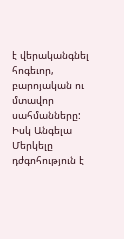է վերականգնել հոգեւոր, բարոյական ու մտավոր սահմանները: Իսկ Անգելա Մերկելը դժգոհություն է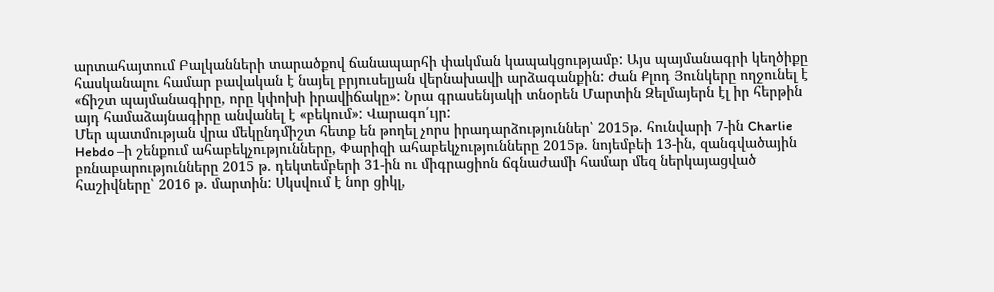արտահայտում Բալկանների տարածքով ճանապարհի փակման կապակցությամբ: Այս պայմանագրի կեղծիքը հասկանալու համար բավական է նայել բրյուսելյան վերնախավի արձագանքին: Ժան Քլոդ Յունկերը ողջունել է «ճիշտ պայմանագիրը, որը կփոխի իրավիճակը»: Նրա գրասենյակի տնօրեն Մարտին Զելմայերն էլ իր հերթին այդ համաձայնագիրը անվանել է «բեկում»: Վարագո՛ւյր:
Մեր պատմության վրա մեկընդմիշտ հետք են թողել չորս իրադարձություններ՝ 2015թ. հունվարի 7-ին Charlie Hebdo –ի շենքում ահաբեկչությունները, Փարիզի ահաբեկչությունները 2015թ. նոյեմբեի 13-ին, զանգվածային բռնաբարությունները 2015 թ. դեկտեմբերի 31-ին ու միգրացիոն ճգնաժամի համար մեզ ներկայացված հաշիվները՝ 2016 թ. մարտին: Սկսվում է նոր ցիկլ,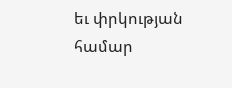եւ փրկության համար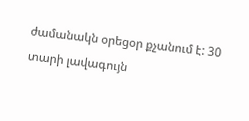ժամանակն օրեցօր քչանում է: 30 տարի լավագույն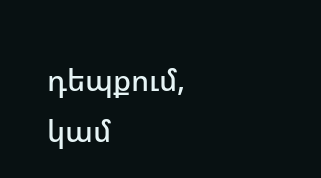դեպքում, կամ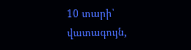10 տարի՝ վատագույն,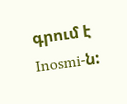գրում է Inosmi-ն: